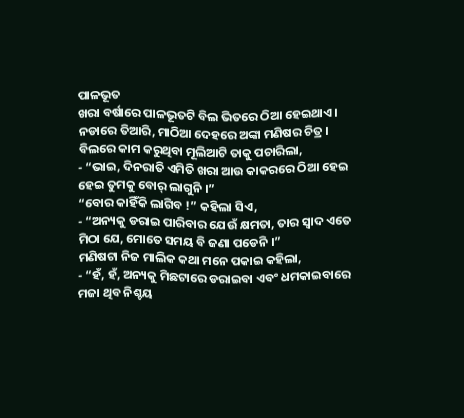ପାଳଭୂତ
ଖରା ବର୍ଷାରେ ପାଳଭୂତଟି ବିଲ ଭିତରେ ଠିଆ ହେଇଥାଏ । ନଡାରେ ତିଆରି, ମାଠିଆ ଦେହରେ ଅଙ୍କା ମଣିଷର ଚିତ୍ର ।
ବିଲରେ କାମ କରୁଥିବା ମୂଲିଆଟି ତାକୁ ପଚାରିଲା,
- “ଭାଇ, ଦିନରାତି ଏମିତି ଖରା ଆଉ କାକରରେ ଠିଆ ହେଇ ହେଇ ତୁମକୁ ବୋର୍ ଲାଗୁନି ।”
“ବୋର କାହିଁକି ଲାଗିବ !” କହିଲା ସିଏ,
- “ଅନ୍ୟକୁ ଡରାଇ ପାରିବାର ଯେଉଁ କ୍ଷମତା, ତାର ସ୍ବାଦ ଏତେ ମିଠା ଯେ, ମୋତେ ସମୟ ବି ଜଣା ପଡେନି ।”
ମଣିଷଟା ନିଜ ମାଲିକ କଥା ମନେ ପକାଇ କହିଲା,
- “ହଁ, ହଁ, ଅନ୍ୟକୁ ମିଛଟାରେ ଡରାଇବା ଏବଂ ଧମକାଇବାରେ ମଜା ଥିବ ନିଶ୍ଚୟ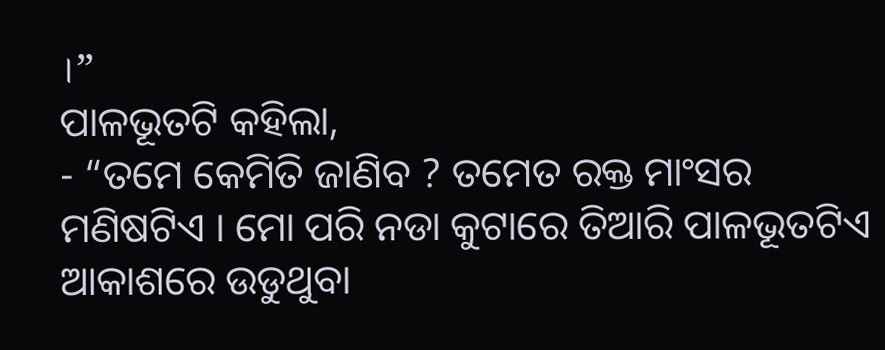।”
ପାଳଭୂତଟି କହିଲା,
- “ତମେ କେମିତି ଜାଣିବ ? ତମେତ ରକ୍ତ ମାଂସର ମଣିଷଟିଏ । ମୋ ପରି ନଡା କୁଟାରେ ତିଆରି ପାଳଭୂତଟିଏ ଆକାଶରେ ଉଡୁଥୁବା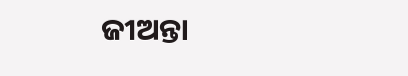ଜୀଅନ୍ତା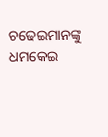ଚଢେଇମାନଙ୍କୁ ଧମକେଇ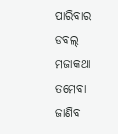ପାରିବାର ଡବଲ୍ ମଜାକଥା ତମେବା ଜାଣିବ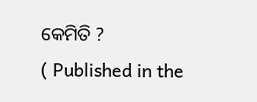କେମିତି ?
( Published in the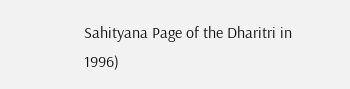Sahityana Page of the Dharitri in 1996)